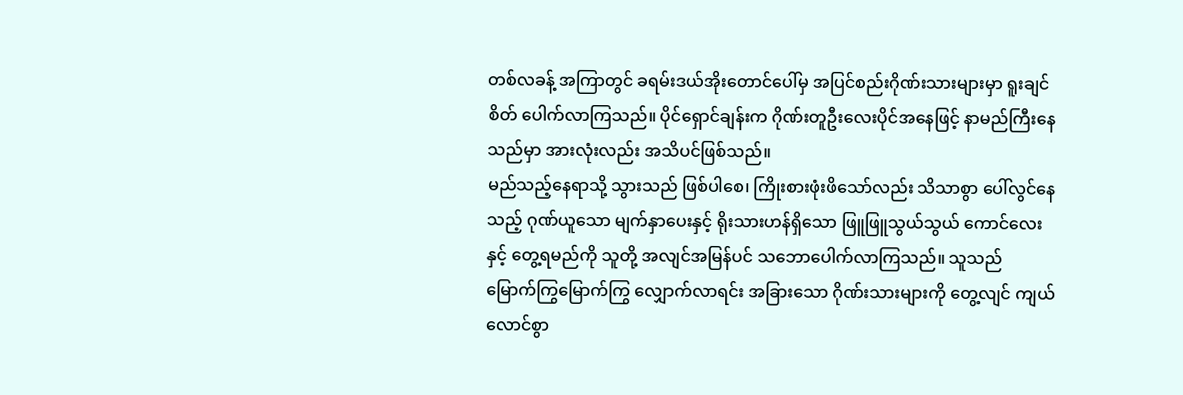တစ်လခန့် အကြာတွင် ခရမ်းဒယ်အိုးတောင်ပေါ်မှ အပြင်စည်းဂိုဏ်းသားများမှာ ရူးချင်စိတ် ပေါက်လာကြသည်။ ပိုင်ရှောင်ချန်းက ဂိုဏ်းတူဦးလေးပိုင်အနေဖြင့် နာမည်ကြီးနေသည်မှာ အားလုံးလည်း အသိပင်ဖြစ်သည်။
မည်သည့်နေရာသို့ သွားသည် ဖြစ်ပါစေ၊ ကြိုးစားဖုံးဖိသော်လည်း သိသာစွာ ပေါ်လွင်နေသည့် ဂုဏ်ယူသော မျက်နှာပေးနှင့် ရိုးသားဟန်ရှိသော ဖြူဖြူသွယ်သွယ် ကောင်လေးနှင့် တွေ့ရမည်ကို သူတို့ အလျင်အမြန်ပင် သဘောပေါက်လာကြသည်။ သူသည် မြောက်ကြွမြောက်ကြွ လျှောက်လာရင်း အခြားသော ဂိုဏ်းသားများကို တွေ့လျင် ကျယ်လောင်စွာ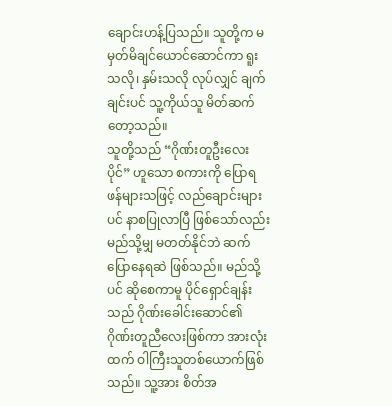ချောင်းဟန့်ပြသည်။ သူတို့က မမှတ်မိချင်ယောင်ဆောင်ကာ ရူးသလို၊ နှမ်းသလို လုပ်လျှင် ချက်ချင်းပင် သူ့ကိုယ်သူ မိတ်ဆက်တော့သည်။
သူတို့သည် “ဂိုဏ်းတူဦးလေးပိုင်” ဟူသော စကားကို ပြောရဖန်များသဖြင့် လည်ချောင်းများပင် နာစပြုလာပြီ ဖြစ်သော်လည်း မည်သို့မျှ မတတ်နိုင်ဘဲ ဆက်ပြောနေရဆဲ ဖြစ်သည်။ မည်သို့ပင် ဆိုစေကာမူ ပိုင်ရှောင်ချန်းသည် ဂိုဏ်းခေါင်းဆောင်၏ ဂိုဏ်းတူညီလေးဖြစ်ကာ အားလုံးထက် ဝါကြီးသူတစ်ယောက်ဖြစ်သည်။ သူ့အား စိတ်အ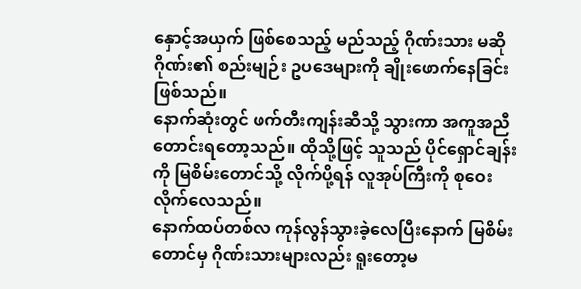နှောင့်အယှက် ဖြစ်စေသည့် မည်သည့် ဂိုဏ်းသား မဆို ဂိုဏ်း၏ စည်းမျဉ်း ဥပဒေများကို ချိုးဖောက်နေခြင်း ဖြစ်သည်။
နောက်ဆုံးတွင် ဖက်တီးကျန်းဆီသို့ သွားကာ အကူအညီတောင်းရတော့သည်။ ထိုသို့ဖြင့် သူသည် ပိုင်ရှောင်ချန်းကို မြစိမ်းတောင်သို့ လိုက်ပို့ရန် လူအုပ်ကြီးကို စုဝေးလိုက်လေသည်။
နောက်ထပ်တစ်လ ကုန်လွန်သွားခဲ့လေပြီးနောက် မြစိမ်းတောင်မှ ဂိုဏ်းသားများလည်း ရူးတော့မ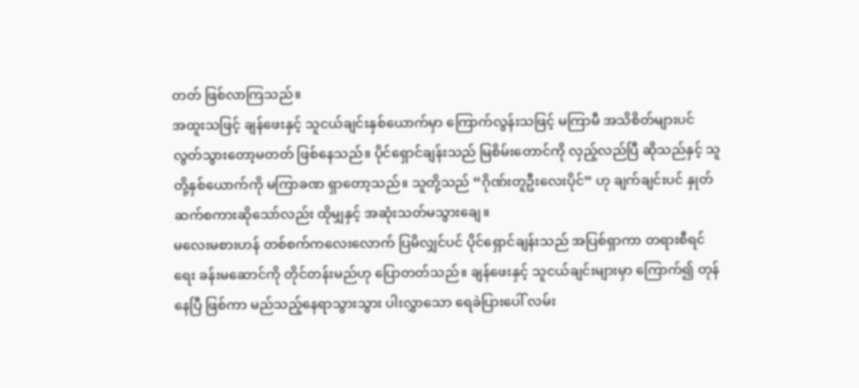တတ် ဖြစ်လာကြသည်။
အထူးသဖြင့် ချန်ဖေးနှင့် သူငယ်ချင်းနှစ်ယောက်မှာ ကြောက်လွန်းသဖြင့် မကြာမီ အသိစိတ်များပင် လွတ်သွားတော့မတတ် ဖြစ်နေသည်။ ပိုင်ရှောင်ချန်းသည် မြစိမ်းတောင်ကို လှည့်လည်ပြီ ဆိုသည်နှင့် သူတို့နှစ်ယောက်ကို မကြာခဏ ရှာတော့သည်။ သူတို့သည် “ဂိုဏ်းတူဦးလေးပိုင်” ဟု ချက်ချင်းပင် နှုတ်ဆက်စကားဆိုသော်လည်း ထိုမျှနှင့် အဆုံးသတ်မသွားချေ။
မလေးမစားဟန် တစ်စက်ကလေးလောက် ပြမိလျှင်ပင် ပိုင်ရှောင်ချန်းသည် အပြစ်ရှာကာ တရားစီရင်ရေး ခန်းမဆောင်ကို တိုင်တန်းမည်ဟု ပြောတတ်သည်။ ချန်ဖေးနှင့် သူငယ်ချင်းများမှာ ကြောက်၍ တုန်နေပြီ ဖြစ်ကာ မည်သည့်နေရာသွားသွား ပါးလွှာသော ရေခဲပြားပေါ် လမ်း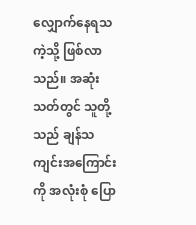လျှောက်နေရသကဲ့သို့ ဖြစ်လာသည်။ အဆုံးသတ်တွင် သူတို့သည် ချန်သကျင်းအကြောင်းကို အလုံးစုံ ပြော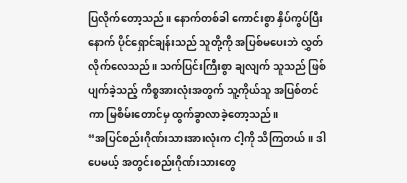ပြလိုက်တော့သည်။ နောက်တစ်ခါ ကောင်းစွာ နှိပ်ကွပ်ပြီးနောက် ပိုင်ရှောင်ချန်းသည် သူတို့ကို အပြစ်မပေးဘဲ လွှတ်လိုက်လေသည်။ သက်ပြင်းကြီးစွာ ချလျက် သူသည် ဖြစ်ပျက်ခဲ့သည့် ကိစ္စအားလုံးအတွက် သူ့ကိုယ်သူ အပြစ်တင်ကာ မြစိမ်းတောင်မှ ထွက်ခွာလာခဲ့တော့သည်။
“အပြင်စည်းဂိုဏ်းသားအားလုံးက ငါ့ကို သိကြတယ်။ ဒါပေမယ့် အတွင်းစည်းဂိုဏ်းသားတွေ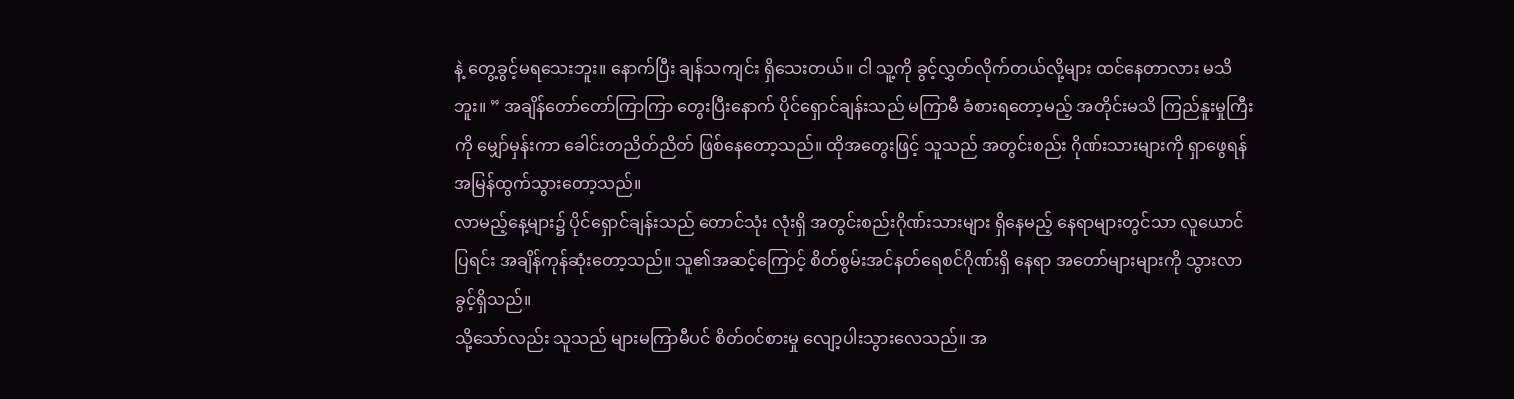နဲ့ တွေ့ခွင့်မရသေးဘူး။ နောက်ပြီး ချန်သကျင်း ရှိသေးတယ်။ ငါ သူ့ကို ခွင့်လွှတ်လိုက်တယ်လို့များ ထင်နေတာလား မသိဘူး။ ” အချိန်တော်တော်ကြာကြာ တွေးပြီးနောက် ပိုင်ရှောင်ချန်းသည် မကြာမီ ခံစားရတော့မည့် အတိုင်းမသိ ကြည်နူးမှုကြီးကို မျှော်မှန်းကာ ခေါင်းတညိတ်ညိတ် ဖြစ်နေတော့သည်။ ထိုအတွေးဖြင့် သူသည် အတွင်းစည်း ဂိုဏ်းသားများကို ရှာဖွေရန် အမြန်ထွက်သွားတော့သည်။
လာမည့်နေ့များ၌ ပိုင်ရှောင်ချန်းသည် တောင်သုံး လုံးရှိ အတွင်းစည်းဂိုဏ်းသားများ ရှိနေမည့် နေရာများတွင်သာ လူယောင်ပြရင်း အချိန်ကုန်ဆုံးတော့သည်။ သူ၏အဆင့်ကြောင့် စိတ်စွမ်းအင်နတ်ရေစင်ဂိုဏ်းရှိ နေရာ အတော်များများကို သွားလာခွင့်ရှိသည်။
သို့သော်လည်း သူသည် များမကြာမီပင် စိတ်ဝင်စားမှု လျော့ပါးသွားလေသည်။ အ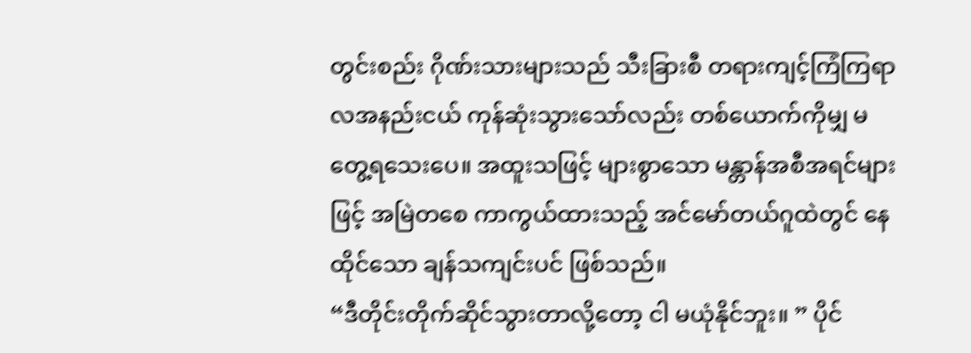တွင်းစည်း ဂိုဏ်းသားများသည် သီးခြားစီ တရားကျင့်ကြံကြရာ လအနည်းငယ် ကုန်ဆုံးသွားသော်လည်း တစ်ယောက်ကိုမျှ မတွေ့ရသေးပေ။ အထူးသဖြင့် များစွာသော မန္တာန်အစီအရင်များဖြင့် အမြဲတစေ ကာကွယ်ထားသည့် အင်မော်တယ်ဂူထဲတွင် နေထိုင်သော ချန်သကျင်းပင် ဖြစ်သည်။
“ဒီတိုင်းတိုက်ဆိုင်သွားတာလို့တော့ ငါ မယုံနိုင်ဘူး။ ” ပိုင်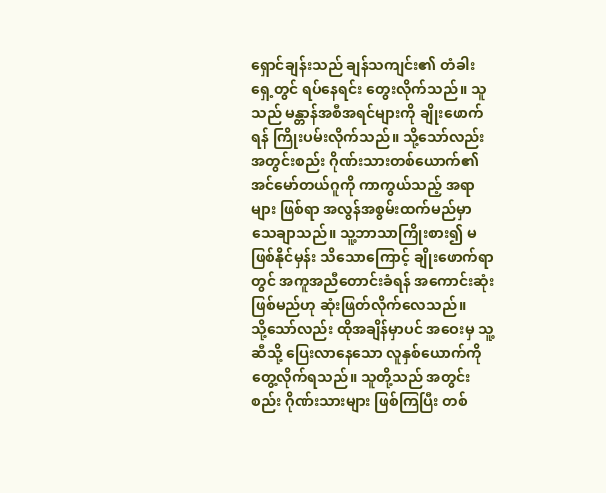ရှောင်ချန်းသည် ချန်သကျင်း၏ တံခါးရှေ့တွင် ရပ်နေရင်း တွေးလိုက်သည်။ သူသည် မန္တာန်အစီအရင်များကို ချိုးဖောက်ရန် ကြိုးပမ်းလိုက်သည်။ သို့သော်လည်း အတွင်းစည်း ဂိုဏ်းသားတစ်ယောက်၏ အင်မော်တယ်ဂူကို ကာကွယ်သည့် အရာများ ဖြစ်ရာ အလွန်အစွမ်းထက်မည်မှာ သေချာသည်။ သူ့ဘာသာကြိုးစား၍ မဖြစ်နိုင်မှန်း သိသောကြောင့် ချိုးဖောက်ရာတွင် အကူအညီတောင်းခံရန် အကောင်းဆုံးဖြစ်မည်ဟု ဆုံးဖြတ်လိုက်လေသည်။
သို့သော်လည်း ထိုအချိန်မှာပင် အဝေးမှ သူ့ဆီသို့ ပြေးလာနေသော လူနှစ်ယောက်ကို တွေ့လိုက်ရသည်။ သူတို့သည် အတွင်းစည်း ဂိုဏ်းသားများ ဖြစ်ကြပြီး တစ်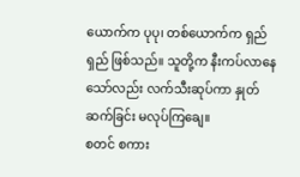ယောက်က ပုပု၊ တစ်ယောက်က ရှည်ရှည် ဖြစ်သည်။ သူတို့က နီးကပ်လာနေသော်လည်း လက်သီးဆုပ်ကာ နှုတ်ဆက်ခြင်း မလုပ်ကြချေ။
စတင် စကား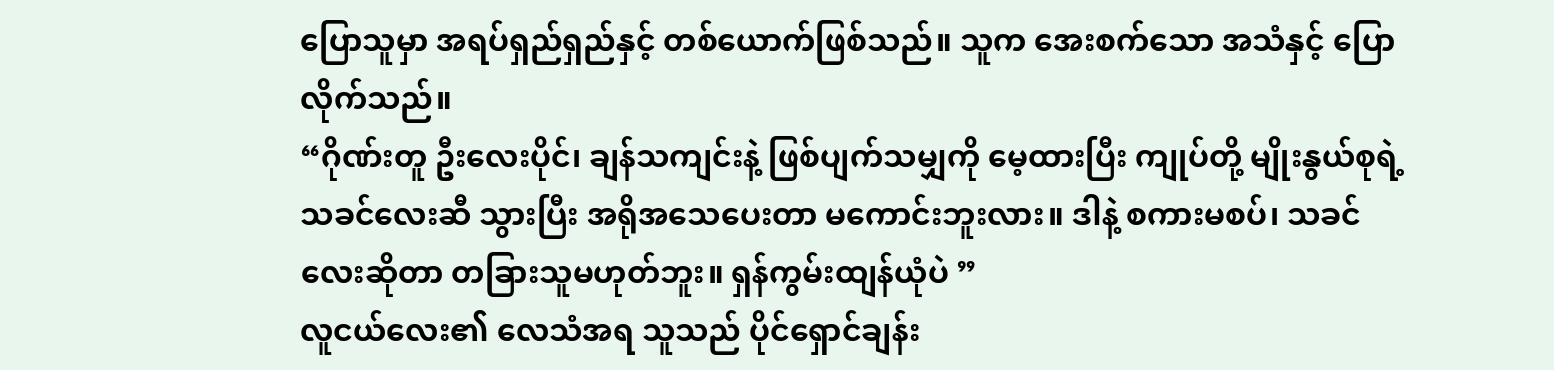ပြောသူမှာ အရပ်ရှည်ရှည်နှင့် တစ်ယောက်ဖြစ်သည်။ သူက အေးစက်သော အသံနှင့် ပြောလိုက်သည်။
“ဂိုဏ်းတူ ဦးလေးပိုင်၊ ချန်သကျင်းနဲ့ ဖြစ်ပျက်သမျှကို မေ့ထားပြီး ကျုပ်တို့ မျိုးနွယ်စုရဲ့ သခင်လေးဆီ သွားပြီး အရိုအသေပေးတာ မကောင်းဘူးလား။ ဒါနဲ့ စကားမစပ်၊ သခင်လေးဆိုတာ တခြားသူမဟုတ်ဘူး။ ရှန်ကွမ်းထျန်ယုံပဲ ”
လူငယ်လေး၏ လေသံအရ သူသည် ပိုင်ရှောင်ချန်း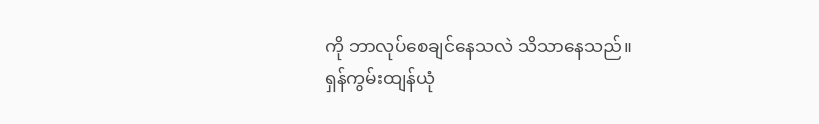ကို ဘာလုပ်စေချင်နေသလဲ သိသာနေသည်။
ရှန်ကွမ်းထျန်ယုံ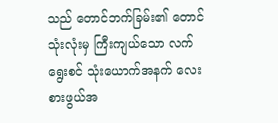သည် တောင်ဘက်ခြမ်း၏ တောင်သုံးလုံးမှ ကြီးကျယ်သော လက်ရွေးစင် သုံးယောက်အနက် လေးစားဖွယ်အ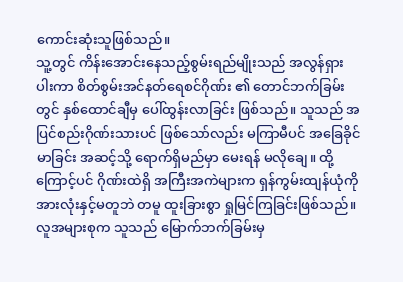ကောင်းဆုံးသူဖြစ်သည်။
သူ့တွင် ကိန်းအောင်းနေသည့်စွမ်းရည်မျိုးသည် အလွန်ရှားပါးကာ စိတ်စွမ်းအင်နတ်ရေစင်ဂိုဏ်း ၏ တောင်ဘက်ခြမ်းတွင် နှစ်ထောင်ချီမှ ပေါ်ထွန်းလာခြင်း ဖြစ်သည်။ သူသည် အပြင်စည်းဂိုဏ်းသားပင် ဖြစ်သော်လည်း မကြာမီပင် အခြေခိုင်မာခြင်း အဆင့်သို့ ရောက်ရှိမည်မှာ မေးရန် မလိုချေ။ ထို့ကြောင့်ပင် ဂိုဏ်းထဲရှိ အကြီးအကဲများက ရှန်ကွမ်းထျန်ယုံကို အားလုံးနှင့်မတူဘဲ တမူ ထူးခြားစွာ ရှုမြင်ကြခြင်းဖြစ်သည်။ လူအများစုက သူသည် မြောက်ဘက်ခြမ်းမှ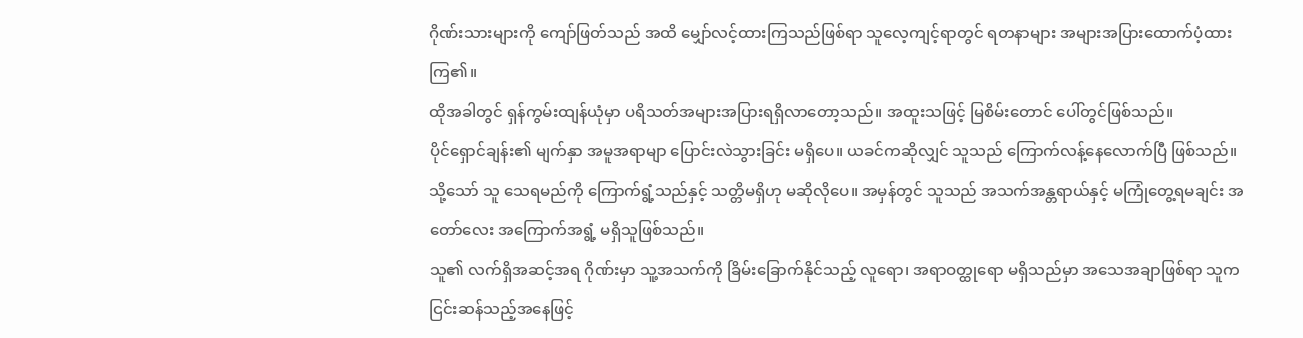ဂိုဏ်းသားများကို ကျော်ဖြတ်သည် အထိ မျှော်လင့်ထားကြသည်ဖြစ်ရာ သူလေ့ကျင့်ရာတွင် ရတနာများ အများအပြားထောက်ပံ့ထားကြ၏။
ထိုအခါတွင် ရှန်ကွမ်းထျန်ယုံမှာ ပရိသတ်အများအပြားရရှိလာတော့သည်။ အထူးသဖြင့် မြစိမ်းတောင် ပေါ်တွင်ဖြစ်သည်။
ပိုင်ရှောင်ချန်း၏ မျက်နှာ အမူအရာမျာ ပြောင်းလဲသွားခြင်း မရှိပေ။ ယခင်ကဆိုလျှင် သူသည် ကြောက်လန့်နေလောက်ပြီ ဖြစ်သည်။ သို့သော် သူ သေရမည်ကို ကြောက်ရွံ့သည်နှင့် သတ္တိမရှိဟု မဆိုလိုပေ။ အမှန်တွင် သူသည် အသက်အန္တရာယ်နှင့် မကြုံတွေ့ရမချင်း အတော်လေး အကြောက်အရွံ့ မရှိသူဖြစ်သည်။
သူ၏ လက်ရှိအဆင့်အရ ဂိုဏ်းမှာ သူ့အသက်ကို ခြိမ်းခြောက်နိုင်သည့် လူရော၊ အရာဝတ္ထုရော မရှိသည်မှာ အသေအချာဖြစ်ရာ သူက ငြင်းဆန်သည့်အနေဖြင့်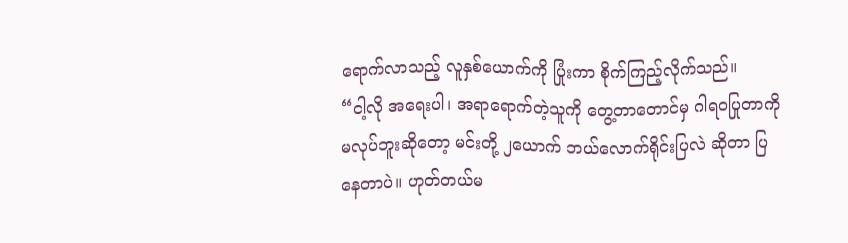ရောက်လာသည့် လူနှစ်ယောက်ကို ပြုံးကာ စိုက်ကြည့်လိုက်သည်။
“ငါ့လို အရေးပါ၊ အရာရောက်တဲ့သူကို တွေ့တာတောင်မှ ဂါရဝပြုတာကို မလုပ်ဘူးဆိုတော့ မင်းတို့ ၂ယောက် ဘယ်လောက်ရိုင်းပြလဲ ဆိုတာ ပြနေတာပဲ။ ဟုတ်တယ်မ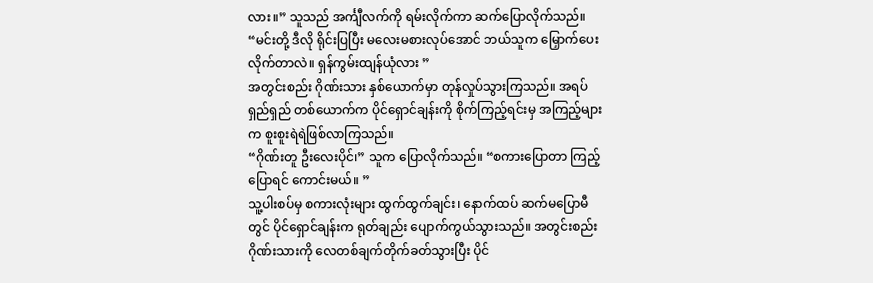လား။” သူသည် အင်္ကျီလက်ကို ရမ်းလိုက်ကာ ဆက်ပြောလိုက်သည်။ “မင်းတို့ ဒီလို ရိုင်းပြပြီး မလေးမစားလုပ်အောင် ဘယ်သူက မြှောက်ပေးလိုက်တာလဲ။ ရှန်ကွမ်းထျန်ယုံလား ”
အတွင်းစည်း ဂိုဏ်းသား နှစ်ယောက်မှာ တုန်လှုပ်သွားကြသည်။ အရပ်ရှည်ရှည် တစ်ယောက်က ပိုင်ရှောင်ချန်းကို စိုက်ကြည့်ရင်းမှ အကြည့်များက စူးစူးရဲရဲဖြစ်လာကြသည်။
“ဂိုဏ်းတူ ဦးလေးပိုင်၊” သူက ပြောလိုက်သည်။ “စကားပြောတာ ကြည့်ပြောရင် ကောင်းမယ်။ ”
သူ့ပါးစပ်မှ စကားလုံးများ ထွက်ထွက်ချင်း၊ နောက်ထပ် ဆက်မပြောမီတွင် ပိုင်ရှောင်ချန်းက ရုတ်ချည်း ပျောက်ကွယ်သွားသည်။ အတွင်းစည်းဂိုဏ်းသားကို လေတစ်ချက်တိုက်ခတ်သွားပြီး ပိုင်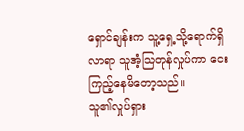ရှောင်ချန်းက သူ့ရှေ့သို့ရောက်ရှိလာရာ သူအံ့သြတုန်လှုပ်ကာ ငေးကြည့်နေမိတော့သည်။
သူ၏လှုပ်ရှား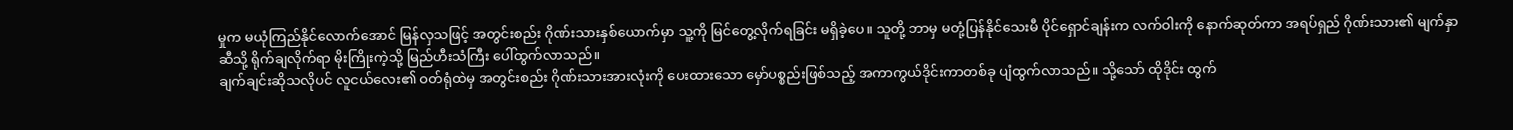မှုက မယုံကြည်နိုင်လောက်အောင် မြန်လှသဖြင့် အတွင်းစည်း ဂိုဏ်းသားနှစ်ယောက်မှာ သူ့ကို မြင်တွေ့လိုက်ရခြင်း မရှိခဲ့ပေ။ သူတို့ ဘာမှ မတုံ့ပြန်နိုင်သေးမီ ပိုင်ရှောင်ချန်းက လက်ဝါးကို နောက်ဆုတ်ကာ အရပ်ရှည် ဂိုဏ်းသား၏ မျက်နှာဆီသို့ ရိုက်ချလိုက်ရာ မိုးကြိုးကဲ့သို့ မြည်ဟီးသံကြီး ပေါ်ထွက်လာသည်။
ချက်ချင်းဆိုသလိုပင် လူငယ်လေး၏ ဝတ်ရုံထဲမှ အတွင်းစည်း ဂိုဏ်းသားအားလုံးကို ပေးထားသော မှော်ပစ္စည်းဖြစ်သည့် အကာကွယ်ဒိုင်းကာတစ်ခု ပျံထွက်လာသည်။ သို့သော် ထိုဒိုင်း ထွက်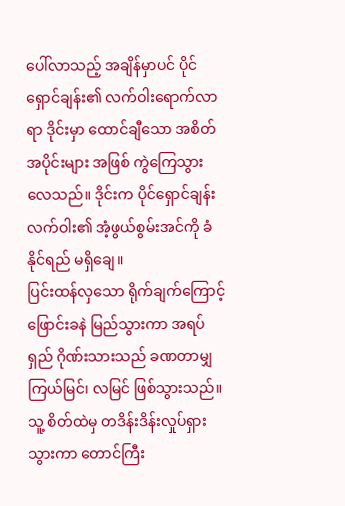ပေါ်လာသည့် အချိန်မှာပင် ပိုင်ရှောင်ချန်း၏ လက်ဝါးရောက်လာရာ ဒိုင်းမှာ ထောင်ချီသော အစိတ်အပိုင်းများ အဖြစ် ကွဲကြေသွားလေသည်။ ဒိုင်းက ပိုင်ရှောင်ချန်းလက်ဝါး၏ အံ့ဖွယ်စွမ်းအင်ကို ခံနိုင်ရည် မရှိချေ။
ပြင်းထန်လှသော ရိုက်ချက်ကြောင့် ဖြောင်းခနဲ မြည်သွားကာ အရပ်ရှည် ဂိုဏ်းသားသည် ခဏတာမျှ ကြယ်မြင်၊ လမြင် ဖြစ်သွားသည်။ သူ့ စိတ်ထဲမှ တဒိန်းဒိန်းလှုပ်ရှားသွားကာ တောင်ကြီး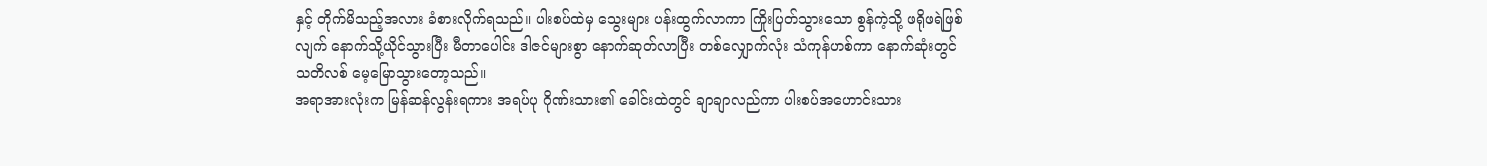နှင့် တိုက်မိသည့်အလား ခံစားလိုက်ရသည်။ ပါးစပ်ထဲမှ သွေးများ ပန်းထွက်လာကာ ကြိုးပြတ်သွားသော စွန်ကဲ့သို့ ဖရိုဖရဲဖြစ်လျက် နောက်သို့ယိုင်သွားပြီး မီတာပေါင်း ဒါဇင်များစွာ နောက်ဆုတ်လာပြီး တစ်လျှောက်လုံး သံကုန်ဟစ်ကာ နောက်ဆုံးတွင် သတိလစ် မေ့မြောသွားတော့သည်။
အရာအားလုံးက မြန်ဆန်လွန်းရကား အရပ်ပု ဂိုဏ်းသား၏ ခေါင်းထဲတွင် ချာချာလည်ကာ ပါးစပ်အဟောင်းသား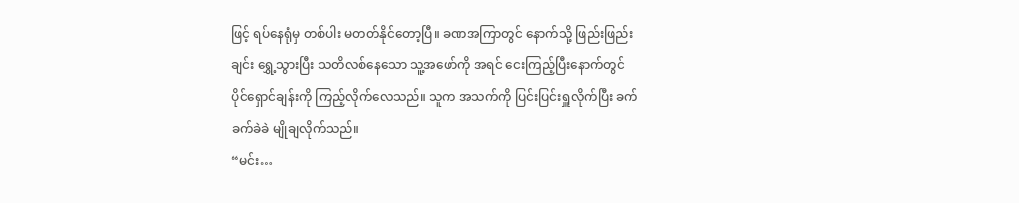ဖြင့် ရပ်နေရုံမှ တစ်ပါး မတတ်နိုင်တော့ပြီ။ ခဏအကြာတွင် နောက်သို့ ဖြည်းဖြည်းချင်း ရွှေ့သွားပြီး သတိလစ်နေသော သူ့အဖော်ကို အရင် ငေးကြည့်ပြီးနောက်တွင် ပိုင်ရှောင်ချန်းကို ကြည့်လိုက်လေသည်။ သူက အသက်ကို ပြင်းပြင်းရှူလိုက်ပြီး ခက်ခက်ခဲခဲ မျိုချလိုက်သည်။
“မင်း…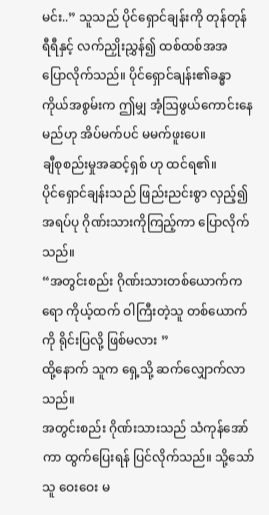မင်း..” သူသည် ပိုင်ရှောင်ချန်းကို တုန်တုန်ရီရီနှင့် လက်ညှိုးညွှန်၍ ထစ်ထစ်အအ ပြောလိုက်သည်။ ပိုင်ရှောင်ချန်း၏ခန္ဓာကိုယ်အစွမ်းက ဤမျှ အံ့ဩဖွယ်ကောင်းနေမည်ဟု အိပ်မက်ပင် မမက်ဖူးပေ။
ချီစုစည်းမှုအဆင့်ရှစ် ဟု ထင်ရ၏။
ပိုင်ရှောင်ချန်းသည် ဖြည်းညင်းစွာ လှည့်၍ အရပ်ပု ဂိုဏ်းသားကိုကြည့်ကာ ပြောလိုက်သည်။
“အတွင်းစည်း ဂိုဏ်းသားတစ်ယောက်ကရော ကိုယ့်ထက် ဝါကြီးတဲ့သူ တစ်ယောက်ကို ရိုင်းပြလို့ ဖြစ်မလား ”
ထို့နောက် သူက ရှေ့သို့ ဆက်လျှောက်လာသည်။
အတွင်းစည်း ဂိုဏ်းသားသည် သံကုန်အော်ကာ ထွက်ပြေးရန် ပြင်လိုက်သည်။ သို့သော် သူ ဝေးဝေး မ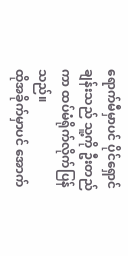ရောက်မီမှာပင် ပိုင်ရှောင်ချန်းသည် သူ့ကို ဦးတည်ကာ ထပ်မံရိုက်လိုက်ပြန်သည်။
ထိုအခိုက်မှာပင် အောက်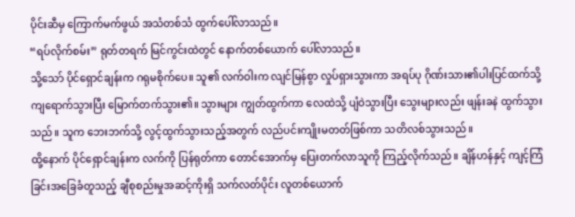ပိုင်းဆီမှ ကြောက်မက်ဖွယ် အသံတစ်သံ ထွက်ပေါ်လာသည်။
“ရပ်လိုက်စမ်း” ရုတ်တရက် မြင်ကွင်းထဲတွင် နောက်တစ်ယောက် ပေါ်လာသည်။
သို့သော် ပိုင်ရှောင်ချန်းက ဂရုမစိုက်ပေ။ သူ၏ လက်ဝါးက လျင်မြန်စွာ လှုပ်ရှားသွားကာ အရပ်ပု ဂိုဏ်းသား၏ပါးပြင်ထက်သို့ ကျရောက်သွားပြီး မြောက်တက်သွား၏။ သွားများ ကျွတ်ထွက်ကာ လေထဲသို့ ပျံဝဲသွားပြီး သွေးများလည်း ဖျန်းခနဲ ထွက်သွားသည်။ သူက ဘေးဘက်သို့ လွင့်ထွက်သွားသည့်အတွက် လည်ပင်းကျိုးမတတ်ဖြစ်ကာ သတိလစ်သွားသည်။
ထို့နောက် ပိုင်ရှောင်ချန်းက လက်ကို ပြန်ရုတ်ကာ တောင်အောက်မှ ပြေးတက်လာသူကို ကြည့်လိုက်သည်။ ချိန်ဟန်နှင့် ကျင့်ကြံခြင်းအခြေခံတူသည့် ချီစုစည်းမှုအဆင့်ကိုးရှိ သက်လတ်ပိုင်း လူတစ်ယောက်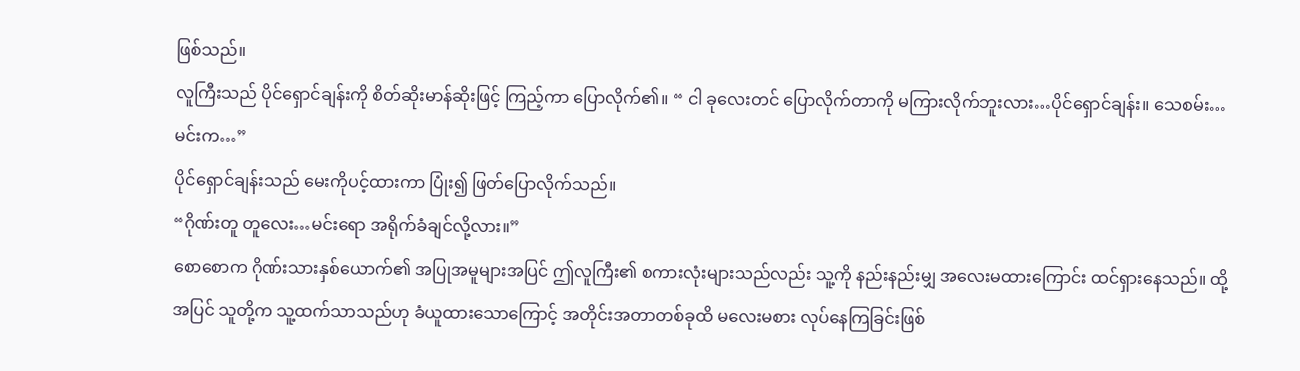ဖြစ်သည်။
လူကြီးသည် ပိုင်ရှောင်ချန်းကို စိတ်ဆိုးမာန်ဆိုးဖြင့် ကြည့်ကာ ပြောလိုက်၏။ “ ငါ ခုလေးတင် ပြောလိုက်တာကို မကြားလိုက်ဘူးလား…ပိုင်ရှောင်ချန်း။ သေစမ်း…မင်းက…”
ပိုင်ရှောင်ချန်းသည် မေးကိုပင့်ထားကာ ပြုံး၍ ဖြတ်ပြောလိုက်သည်။
“ဂိုဏ်းတူ တူလေး…မင်းရော အရိုက်ခံချင်လို့လား။”
စောစောက ဂိုဏ်းသားနှစ်ယောက်၏ အပြုအမူများအပြင် ဤလူကြီး၏ စကားလုံးများသည်လည်း သူ့ကို နည်းနည်းမျှ အလေးမထားကြောင်း ထင်ရှားနေသည်။ ထို့အပြင် သူတို့က သူ့ထက်သာသည်ဟု ခံယူထားသောကြောင့် အတိုင်းအတာတစ်ခုထိ မလေးမစား လုပ်နေကြခြင်းဖြစ်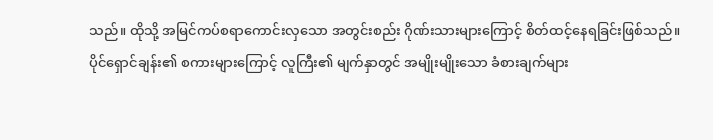သည်။ ထိုသို့ အမြင်ကပ်စရာကောင်းလှသော အတွင်းစည်း ဂိုဏ်းသားများကြောင့် စိတ်ထင့်နေရခြင်းဖြစ်သည်။
ပိုင်ရှောင်ချန်း၏ စကားများကြောင့် လူကြီး၏ မျက်နှာတွင် အမျိုးမျိုးသော ခံစားချက်များ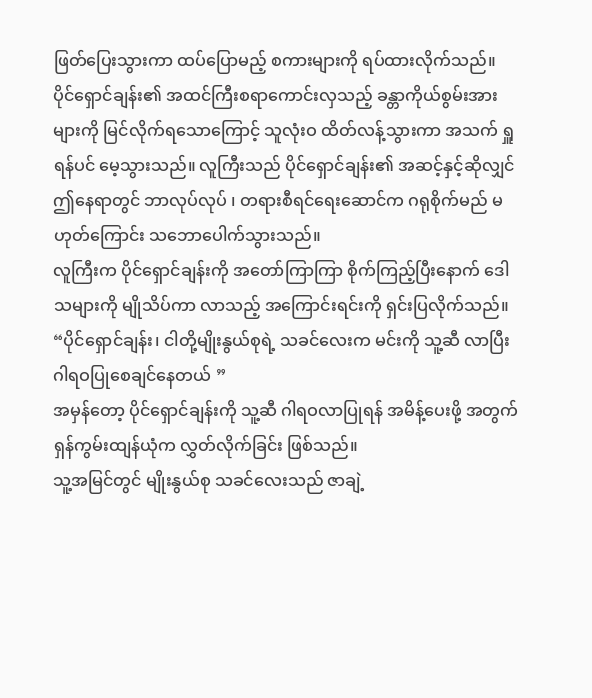ဖြတ်ပြေးသွားကာ ထပ်ပြောမည့် စကားများကို ရပ်ထားလိုက်သည်။ ပိုင်ရှောင်ချန်း၏ အထင်ကြီးစရာကောင်းလှသည့် ခန္တာကိုယ်စွမ်းအားများကို မြင်လိုက်ရသောကြောင့် သူလုံးဝ ထိတ်လန့်သွားကာ အသက် ရှူရန်ပင် မေ့သွားသည်။ လူကြီးသည် ပိုင်ရှောင်ချန်း၏ အဆင့်နှင့်ဆိုလျှင် ဤနေရာတွင် ဘာလုပ်လုပ် ၊ တရားစီရင်ရေးဆောင်က ဂရုစိုက်မည် မဟုတ်ကြောင်း သဘောပေါက်သွားသည်။
လူကြီးက ပိုင်ရှောင်ချန်းကို အတော်ကြာကြာ စိုက်ကြည့်ပြီးနောက် ဒေါသများကို မျိုသိပ်ကာ လာသည့် အကြောင်းရင်းကို ရှင်းပြလိုက်သည်။ “ပိုင်ရှောင်ချန်း၊ ငါတို့မျိုးနွယ်စုရဲ့ သခင်လေးက မင်းကို သူ့ဆီ လာပြီး ဂါရဝပြုစေချင်နေတယ် ”
အမှန်တော့ ပိုင်ရှောင်ချန်းကို သူ့ဆီ ဂါရဝလာပြုရန် အမိန့်ပေးဖို့ အတွက် ရှန်ကွမ်းထျန်ယုံက လွှတ်လိုက်ခြင်း ဖြစ်သည်။
သူ့အမြင်တွင် မျိုးနွယ်စု သခင်လေးသည် ဇာချဲ့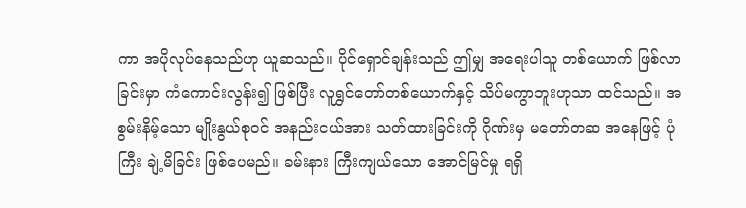ကာ အပိုလုပ်နေသည်ဟု ယူဆသည်။ ပိုင်ရှောင်ချန်းသည် ဤမျှ အရေးပါသူ တစ်ယောက် ဖြစ်လာခြင်းမှာ ကံကောင်းလွန်း၍ ဖြစ်ပြီး လူရွှင်တော်တစ်ယောက်နှင့် သိပ်မကွာဘူးဟုသာ ထင်သည်။ အစွမ်းနိမ့်သော မျိုးနွယ်စုဝင် အနည်းငယ်အား သတ်ထားခြင်းကို ဂိုဏ်းမှ မတော်တဆ အနေဖြင့် ပုံကြီး ချဲ့မိခြင်း ဖြစ်ပေမည်။ ခမ်းနား ကြီးကျယ်သော အောင်မြင်မှု ရရှိ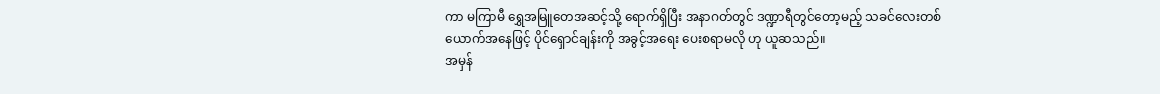ကာ မကြာမီ ရွှေအမြူတေအဆင့်သို့ ရောက်ရှိပြီး အနာဂတ်တွင် ဒဏ္ဍာရီတွင်တော့မည့် သခင်လေးတစ်ယောက်အနေဖြင့် ပိုင်ရှောင်ချန်းကို အခွင့်အရေး ပေးစရာမလို ဟု ယူဆသည်။
အမှန်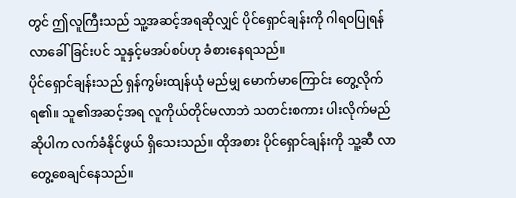တွင် ဤလူကြီးသည် သူ့အဆင့်အရဆိုလျှင် ပိုင်ရှောင်ချန်းကို ဂါရဝပြုရန် လာခေါ်ခြင်းပင် သူနှင့်မအပ်စပ်ဟု ခံစားနေရသည်။
ပိုင်ရှောင်ချန်းသည် ရှန်ကွမ်းထျန်ယုံ မည်မျှ မောက်မာကြောင်း တွေ့လိုက်ရ၏။ သူ၏အဆင့်အရ လူကိုယ်တိုင်မလာဘဲ သတင်းစကား ပါးလိုက်မည် ဆိုပါက လက်ခံနိုင်ဖွယ် ရှိသေးသည်။ ထိုအစား ပိုင်ရှောင်ချန်းကို သူ့ဆီ လာတွေ့စေချင်နေသည်။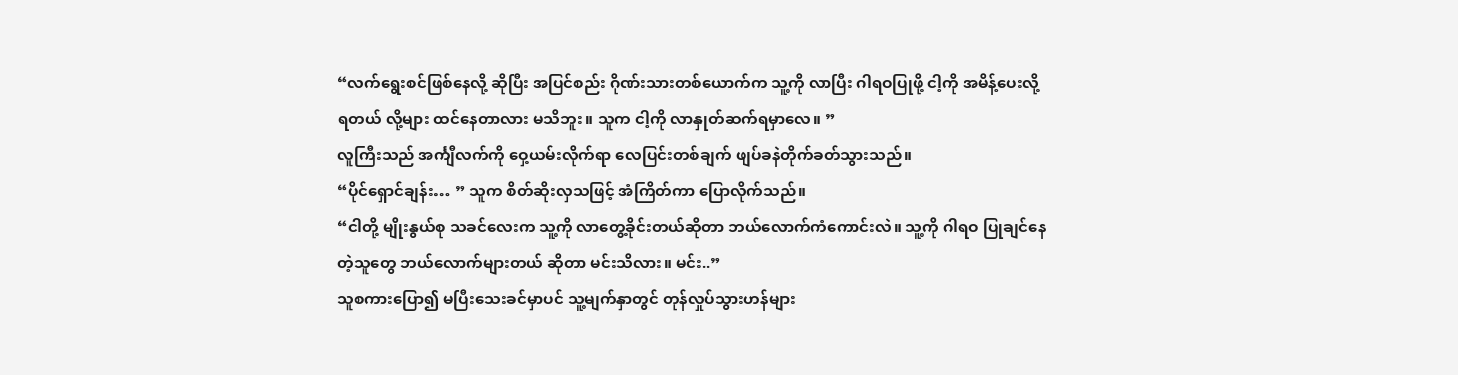“လက်ရွေးစင်ဖြစ်နေလို့ ဆိုပြီး အပြင်စည်း ဂိုဏ်းသားတစ်ယောက်က သူ့ကို လာပြီး ဂါရဝပြုဖို့ ငါ့ကို အမိန့်ပေးလို့ရတယ် လို့များ ထင်နေတာလား မသိဘူး။ သူက ငါ့ကို လာနှုတ်ဆက်ရမှာလေ။ ”
လူကြီးသည် အင်္ကျီလက်ကို ဝှေ့ယမ်းလိုက်ရာ လေပြင်းတစ်ချက် ဖျပ်ခနဲတိုက်ခတ်သွားသည်။
“ပိုင်ရှောင်ချန်း… ” သူက စိတ်ဆိုးလှသဖြင့် အံကြိတ်ကာ ပြောလိုက်သည်။
“ငါတို့ မျိုးနွယ်စု သခင်လေးက သူ့ကို လာတွေ့ခိုင်းတယ်ဆိုတာ ဘယ်လောက်ကံကောင်းလဲ။ သူ့ကို ဂါရဝ ပြုချင်နေတဲ့သူတွေ ဘယ်လောက်များတယ် ဆိုတာ မင်းသိလား။ မင်း..”
သူစကားပြော၍ မပြီးသေးခင်မှာပင် သူ့မျက်နှာတွင် တုန်လှုပ်သွားဟန်များ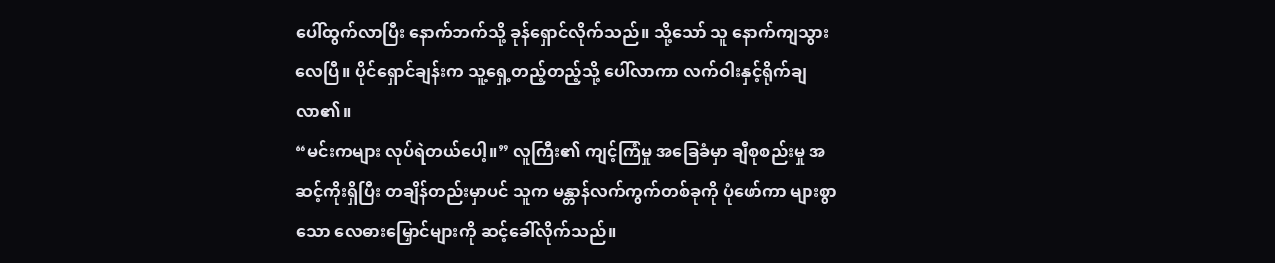ပေါ်ထွက်လာပြီး နောက်ဘက်သို့ ခုန်ရှောင်လိုက်သည်။ သို့သော် သူ နောက်ကျသွားလေပြီ။ ပိုင်ရှောင်ချန်းက သူ့ရှေ့တည့်တည့်သို့ ပေါ်လာကာ လက်ဝါးနှင့်ရိုက်ချလာ၏။
“မင်းကများ လုပ်ရဲတယ်ပေါ့။” လူကြီး၏ ကျင့်ကြံမှု အခြေခံမှာ ချီစုစည်းမှု အဆင့်ကိုးရှိပြီး တချိန်တည်းမှာပင် သူက မန္တာန်လက်ကွက်တစ်ခုကို ပုံဖော်ကာ များစွာသော လေဓားမြှောင်များကို ဆင့်ခေါ်လိုက်သည်။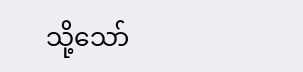သို့သော်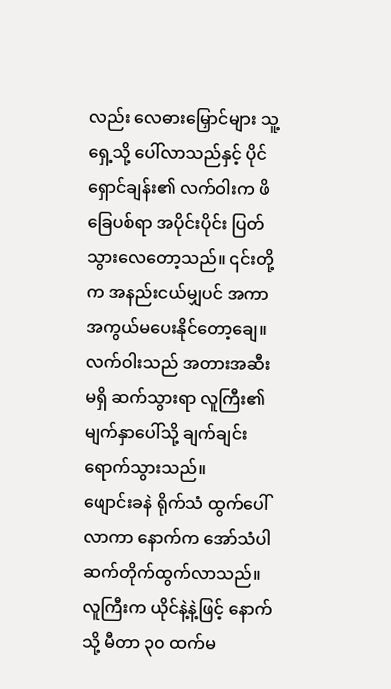လည်း လေဓားမြှောင်များ သူ့ရှေ့သို့ ပေါ်လာသည်နှင့် ပိုင်ရှောင်ချန်း၏ လက်ဝါးက ဖိခြေပစ်ရာ အပိုင်းပိုင်း ပြတ်သွားလေတော့သည်။ ၎င်းတို့က အနည်းငယ်မျှပင် အကာအကွယ်မပေးနိုင်တော့ချေ။
လက်ဝါးသည် အတားအဆီးမရှိ ဆက်သွားရာ လူကြီး၏ မျက်နှာပေါ်သို့ ချက်ချင်းရောက်သွားသည်။
ဖျောင်းခနဲ ရိုက်သံ ထွက်ပေါ်လာကာ နောက်က အော်သံပါ ဆက်တိုက်ထွက်လာသည်။ လူကြီးက ယိုင်နဲ့နဲ့ဖြင့် နောက်သို့ မီတာ ၃၀ ထက်မ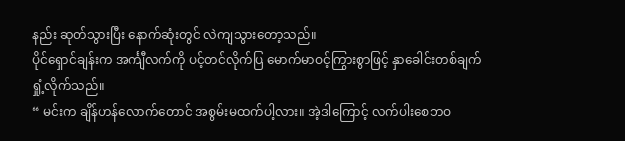နည်း ဆုတ်သွားပြီး နောက်ဆုံးတွင် လဲကျသွားတော့သည်။
ပိုင်ရှောင်ချန်းက အင်္ကျီလက်ကို ပင့်တင်လိုက်ပြ မောက်မာဝင့်ကြွားစွာဖြင့် နှာခေါင်းတစ်ချက် ရှုံ့လိုက်သည်။
“ မင်းက ချိန်ဟန်လောက်တောင် အစွမ်းမထက်ပါ့လား။ အဲ့ဒါကြောင့် လက်ပါးစေဘဝ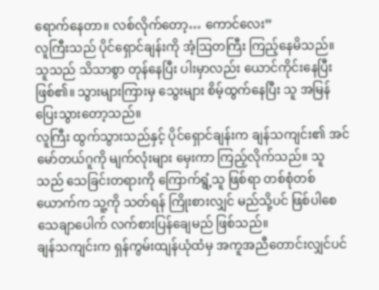ရောက်နေတာ။ လစ်လိုက်တော့… ကောင်လေး”
လူကြီးသည် ပိုင်ရှောင်ချန်းကို အံ့ဩတကြီး ကြည့်နေမိသည်။ သူသည် သိသာစွာ တုန်နေပြီး ပါးမှာလည်း ယောင်ကိုင်းနေပြီး ဖြစ်၏။ သွားများကြားမှ သွေးများ စိမ့်ထွက်နေပြီး သူ အမြန်ပြေးသွားတော့သည်။
လူကြီး ထွက်သွားသည်နှင့် ပိုင်ရှောင်ချန်းက ချန်သကျင်း၏ အင်မော်တယ်ဂူကို မျက်လုံးများ မှေးကာ ကြည့်လိုက်သည်။ သူသည် သေခြင်းတရားကို ကြောက်ရွံ့သူ ဖြစ်ရာ တစ်စုံတစ်ယောက်က သူ့ကို သတ်ရန် ကြိုးစားလျှင် မည်သို့ပင် ဖြစ်ပါစေ သေချာပေါက် လက်စားပြန်ချေမည် ဖြစ်သည်။
ချန်သကျင်းက ရှန်ကွမ်းထျန်ယုံထံမှ အကူအညီတောင်းလျှင်ပင်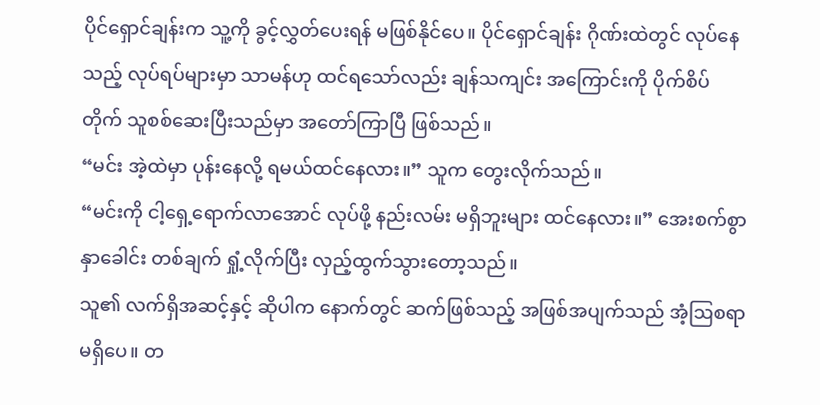ပိုင်ရှောင်ချန်းက သူ့ကို ခွင့်လွှတ်ပေးရန် မဖြစ်နိုင်ပေ။ ပိုင်ရှောင်ချန်း ဂိုဏ်းထဲတွင် လုပ်နေသည့် လုပ်ရပ်များမှာ သာမန်ဟု ထင်ရသော်လည်း ချန်သကျင်း အကြောင်းကို ပိုက်စိပ်တိုက် သူစစ်ဆေးပြီးသည်မှာ အတော်ကြာပြီ ဖြစ်သည်။
“မင်း အဲ့ထဲမှာ ပုန်းနေလို့ ရမယ်ထင်နေလား။” သူက တွေးလိုက်သည်။
“မင်းကို ငါ့ရှေ့ရောက်လာအောင် လုပ်ဖို့ နည်းလမ်း မရှိဘူးများ ထင်နေလား။” အေးစက်စွာ နှာခေါင်း တစ်ချက် ရှုံ့လိုက်ပြီး လှည့်ထွက်သွားတော့သည်။
သူ၏ လက်ရှိအဆင့်နှင့် ဆိုပါက နောက်တွင် ဆက်ဖြစ်သည့် အဖြစ်အပျက်သည် အံ့ဩစရာ မရှိပေ။ တ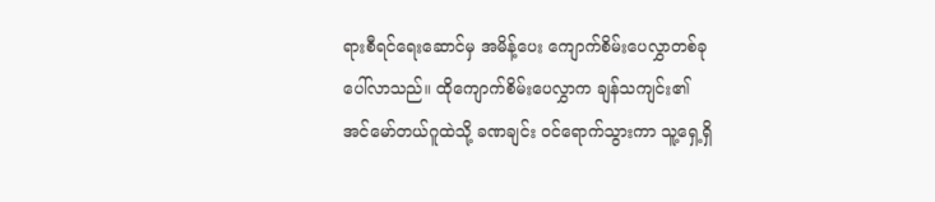ရားစီရင်ရေးဆောင်မှ အမိန့်ပေး ကျောက်စိမ်းပေလွှာတစ်ခု ပေါ်လာသည်။ ထိုကျောက်စိမ်းပေလွှာက ချန်သကျင်း၏ အင်မော်တယ်ဂူထဲသို့ ခဏချင်း ဝင်ရောက်သွားကာ သူ့ရှေ့ရှိ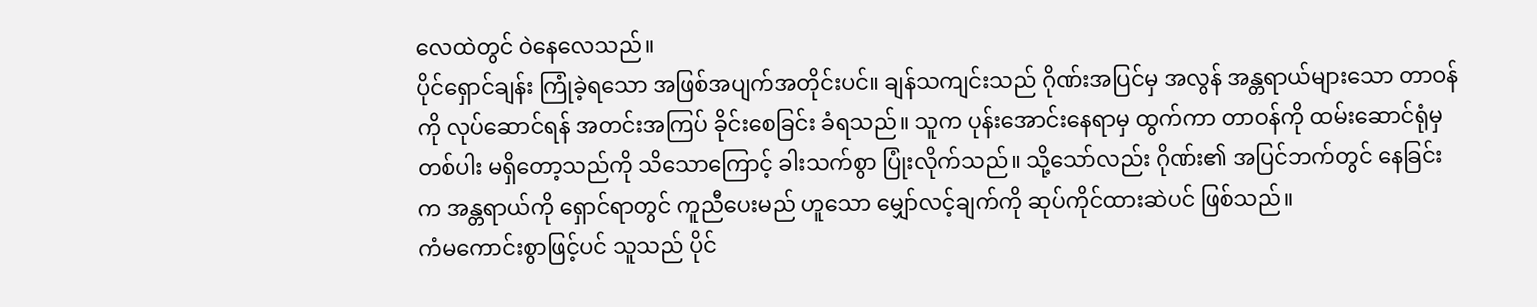လေထဲတွင် ဝဲနေလေသည်။
ပိုင်ရှောင်ချန်း ကြုံခဲ့ရသော အဖြစ်အပျက်အတိုင်းပင်။ ချန်သကျင်းသည် ဂိုဏ်းအပြင်မှ အလွန် အန္တရာယ်များသော တာဝန်ကို လုပ်ဆောင်ရန် အတင်းအကြပ် ခိုင်းစေခြင်း ခံရသည်။ သူက ပုန်းအောင်းနေရာမှ ထွက်ကာ တာဝန်ကို ထမ်းဆောင်ရုံမှ တစ်ပါး မရှိတော့သည်ကို သိသောကြောင့် ခါးသက်စွာ ပြုံးလိုက်သည်။ သို့သော်လည်း ဂိုဏ်း၏ အပြင်ဘက်တွင် နေခြင်းက အန္တရာယ်ကို ရှောင်ရာတွင် ကူညီပေးမည် ဟူသော မျှော်လင့်ချက်ကို ဆုပ်ကိုင်ထားဆဲပင် ဖြစ်သည်။
ကံမကောင်းစွာဖြင့်ပင် သူသည် ပိုင်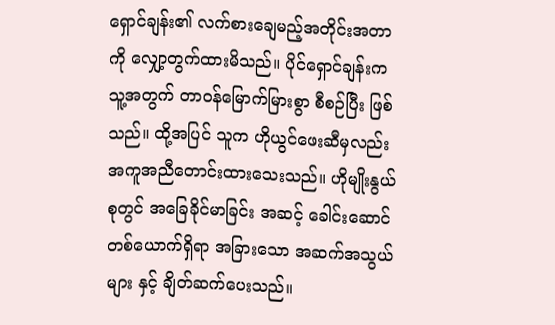ရှောင်ချန်း၏ လက်စားချေမည့်အတိုင်းအတာကို လျှော့တွက်ထားမိသည်။ ပိုင်ရှောင်ချန်းက သူ့အတွက် တာဝန်မြောက်မြားစွာ စီစဉ်ပြီး ဖြစ်သည်။ ထို့အပြင် သူက ဟိုယွင်ဖေးဆီမှလည်း အကူအညီတောင်းထားသေးသည်။ ဟိုမျိုးနွယ်စုတွင် အခြေခိုင်မာခြင်း အဆင့် ခေါင်းဆောင် တစ်ယောက်ရှိရာ အခြားသော အဆက်အသွယ်များ နှင့် ချိတ်ဆက်ပေးသည်။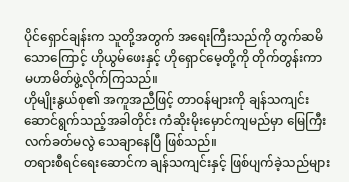ပိုင်ရှောင်ချန်းက သူတို့အတွက် အရေးကြီးသည်ကို တွက်ဆမိသောကြောင့် ဟိုယွမ်ဖေးနှင့် ဟိုရှောင်မေ့တို့ကို တိုက်တွန်းကာ မဟာမိတ်ဖွဲ့လိုက်ကြသည်။
ဟိုမျိုးနွယ်စု၏ အကူအညီဖြင့် တာဝန်များကို ချန်သကျင်း ဆောင်ရွက်သည့်အခါတိုင်း ကံဆိုးမိုးမှောင်ကျမည်မှာ မြေကြီးလက်ခတ်မလွဲ သေချာနေပြီ ဖြစ်သည်။
တရားစီရင်ရေးဆောင်က ချန်သကျင်းနှင့် ဖြစ်ပျက်ခဲ့သည်များ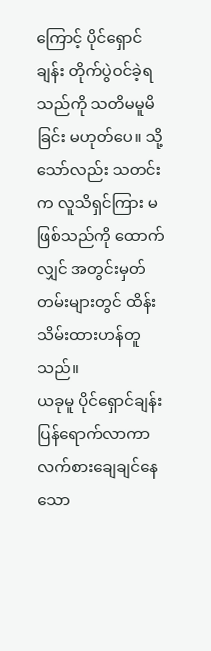ကြောင့် ပိုင်ရှောင်ချန်း တိုက်ပွဲဝင်ခဲ့ရသည်ကို သတိမမူမိခြင်း မဟုတ်ပေ။ သို့သော်လည်း သတင်းက လူသိရှင်ကြား မဖြစ်သည်ကို ထောက်လျှင် အတွင်းမှတ်တမ်းများတွင် ထိန်းသိမ်းထားဟန်တူသည်။
ယခုမူ ပိုင်ရှောင်ချန်း ပြန်ရောက်လာကာ လက်စားချေချင်နေသော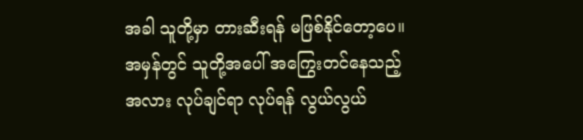အခါ သူတို့မှာ တားဆီးရန် မဖြစ်နိုင်တော့ပေ။ အမှန်တွင် သူတို့အပေါ် အကြွေးတင်နေသည့်အလား လုပ်ချင်ရာ လုပ်ရန် လွယ်လွယ်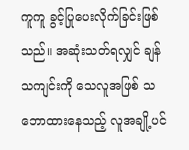ကူကူ ခွင့်ပြုပေးလိုက်ခြင်းဖြစ်သည်။ အဆုံးသတ်ရလျှင် ချန်သကျင်းကို သေလူအဖြစ် သဘောထားနေသည့် လူအချို့ပင်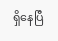ရှိနေပြီ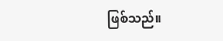ဖြစ်သည်။